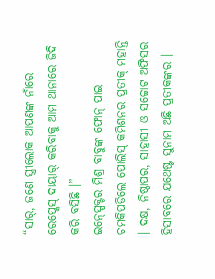“ସାର୍, ଜଣେ ସ୍ତ୍ରୀଲୋକ ଆପଣଙ୍କ ନାଁରେ ରେପ୍କେସ୍ ଦାୟାର୍ କରିବାକୁ ଆମ ଥାନାରେ ଜିଦି କରି ବସିଛି ।”
ଇନ୍ସ୍ପେକ୍ଟର ମିଶ୍ର ବାବୁଙ୍କ ଫୋନ୍ ପାଇ ଚମକିପଡିଲେ ପୋଲିସ୍ କମିଶନର ପ୍ରତୀକ୍ ମହାନ୍ତି । ଦକ୍ଷ, ନିଷ୍ଠାପର, ସାହାସୀ ଓ ସଚ୍ଚୋଟ ଅଫିସର ହିସାବରେ ଯଥେଷ୍ଟ ସୁନାମ ଅଛି ପ୍ରତୀକଙ୍କର ।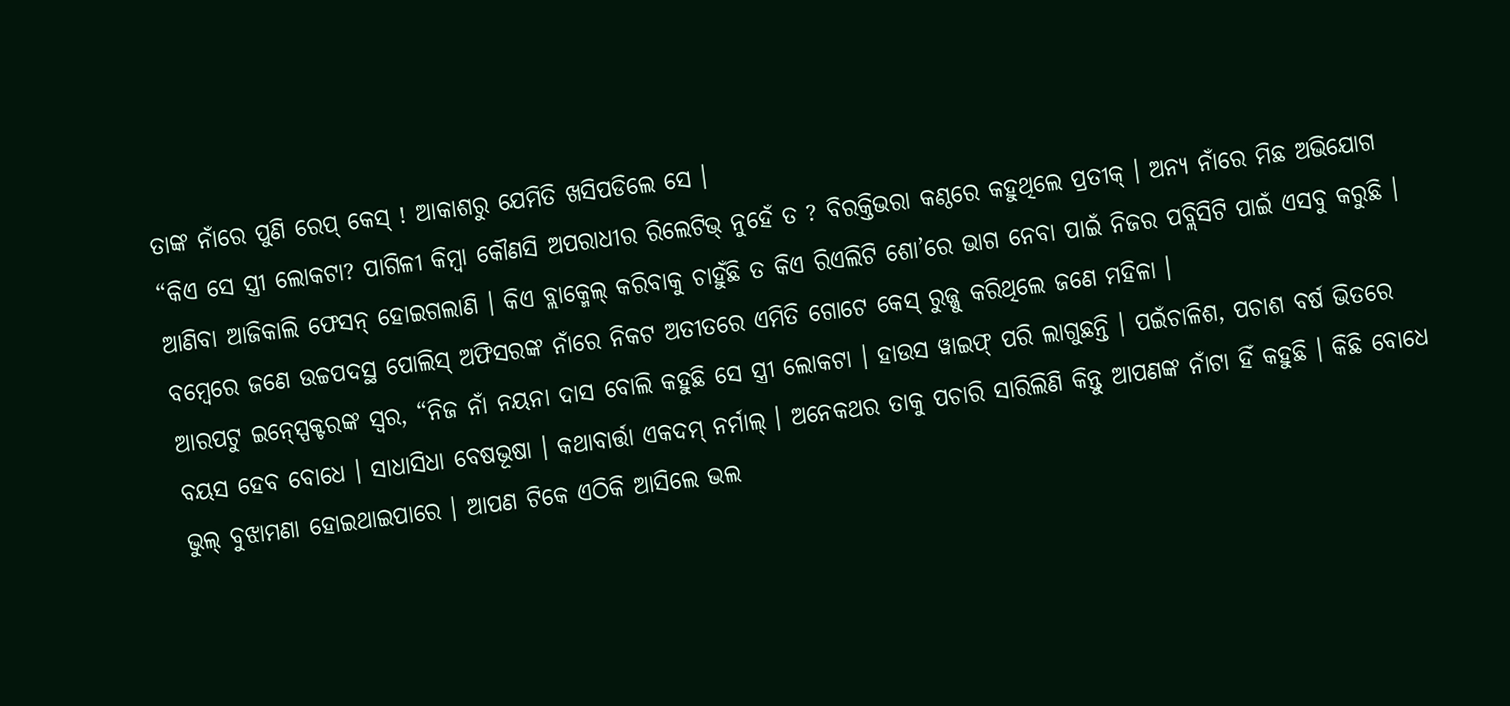ତାଙ୍କ ନାଁରେ ପୁଣି ରେପ୍ କେସ୍ ! ଆକାଶରୁ ଯେମିତି ଖସିପଡିଲେ ସେ ।
“କିଏ ସେ ସ୍ତ୍ରୀ ଲୋକଟା? ପାଗିଳୀ କିମ୍ବା କୌଣସି ଅପରାଧୀର ରିଲେଟିଭ୍ ନୁହେଁ ତ ? ବିରକ୍ତିଭରା କଣ୍ଠରେ କହୁଥିଲେ ପ୍ରତୀକ୍ । ଅନ୍ୟ ନାଁରେ ମିଛ ଅଭିଯୋଗ ଆଣିବା ଆଜିକାଲି ଫେସନ୍ ହୋଇଗଲାଣି । କିଏ ବ୍ଲାକ୍ମେଲ୍ କରିବାକୁ ଚାହୁଁଛି ତ କିଏ ରିଏଲିଟି ଶୋ’ରେ ଭାଗ ନେବା ପାଇଁ ନିଜର ପବ୍ଲିସିଟି ପାଇଁ ଏସବୁ କରୁଛି । ବମ୍ବେରେ ଜଣେ ଉଚ୍ଚପଦସ୍ଥ ପୋଲିସ୍ ଅଫିସରଙ୍କ ନାଁରେ ନିକଟ ଅତୀତରେ ଏମିତି ଗୋଟେ କେସ୍ ରୁଜ୍ଜୁ କରିଥିଲେ ଜଣେ ମହିଳା ।
ଆରପଟୁ ଇନ୍ସ୍ପେକ୍ଟରଙ୍କ ସ୍ୱର, “ନିଜ ନାଁ ନୟନା ଦାସ ବୋଲି କହୁଛି ସେ ସ୍ତ୍ରୀ ଲୋକଟା । ହାଉସ ୱାଇଫ୍ ପରି ଲାଗୁଛନ୍ତି । ପଇଁଚାଳିଶ, ପଚାଶ ବର୍ଷ ଭିତରେ ବୟସ ହେବ ବୋଧେ । ସାଧାସିଧା ବେଷଭୂଷା । କଥାବାର୍ତ୍ତା ଏକଦମ୍ ନର୍ମାଲ୍ । ଅନେକଥର ତାକୁ ପଚାରି ସାରିଲିଣି କିନ୍ତୁ ଆପଣଙ୍କ ନାଁଟା ହିଁ କହୁଛି । କିଛି ବୋଧେ ଭୁଲ୍ ବୁଝାମଣା ହୋଇଥାଇପାରେ । ଆପଣ ଟିକେ ଏଠିକି ଆସିଲେ ଭଲ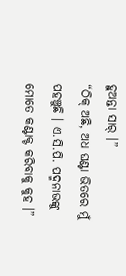ହୁଅନ୍ତା ସାର୍ ।”
“ଠିକ୍ ଅଛି, ଅଧ ଘଣ୍ଟା ଭିତରେ ମୁଁ ପହଞ୍ଚୁଛି । ଏ.ସି.ପି. ପଦ୍ମନାଭଙ୍କୁ ମୋତେ କଣ୍ଟାକ୍ଟ କରିବାକୁ କୁହ ।”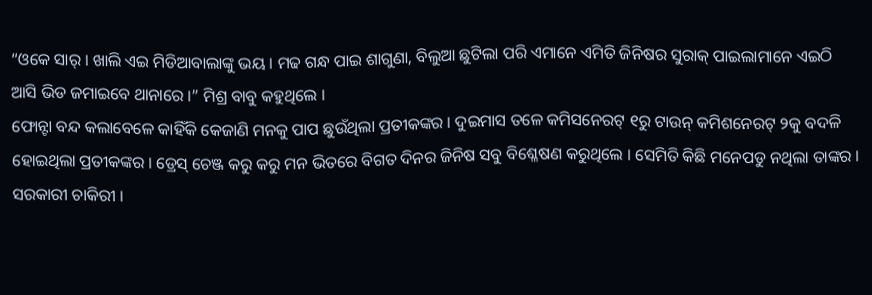“ଓକେ ସାର୍ । ଖାଲି ଏଇ ମିଡିଆବାଲାଙ୍କୁ ଭୟ । ମଢ ଗନ୍ଧ ପାଇ ଶାଗୁଣା, ବିଲୁଆ ଛୁଟିଲା ପରି ଏମାନେ ଏମିତି ଜିନିଷର ସୁରାକ୍ ପାଇଲାମାନେ ଏଇଠି ଆସି ଭିଡ ଜମାଇବେ ଥାନାରେ ।” ମିଶ୍ର ବାବୁ କହୁଥିଲେ ।
ଫୋନ୍ଟା ବନ୍ଦ କଲାବେଳେ କାହିଁକି କେଜାଣି ମନକୁ ପାପ ଛୁଉଁଥିଲା ପ୍ରତୀକଙ୍କର । ଦୁଇମାସ ତଳେ କମିସନେରଟ୍ ୧ରୁ ଟାଉନ୍ କମିଶନେରଟ୍ ୨କୁ ବଦଳି ହୋଇଥିଲା ପ୍ରତୀକଙ୍କର । ଡ୍ରେସ୍ ଚେଞ୍ଜ କରୁ କରୁ ମନ ଭିତରେ ବିଗତ ଦିନର ଜିନିଷ ସବୁ ବିଶ୍ଳେଷଣ କରୁଥିଲେ । ସେମିତି କିଛି ମନେପଡୁ ନଥିଲା ତାଙ୍କର ।
ସରକାରୀ ଚାକିରୀ ।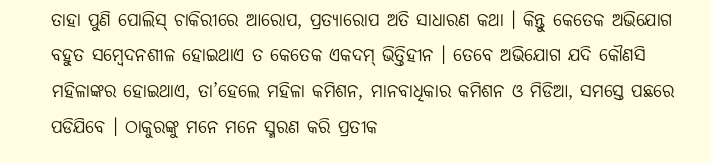ତାହା ପୁଣି ପୋଲିସ୍ ଚାକିରୀରେ ଆରୋପ, ପ୍ରତ୍ୟାରୋପ ଅତି ସାଧାରଣ କଥା । କିନ୍ତୁ କେତେକ ଅଭିଯୋଗ ବହୁତ ସମ୍ବେଦନଶୀଳ ହୋଇଥାଏ ତ କେତେକ ଏକଦମ୍ ଭିତ୍ତିହୀନ । ତେବେ ଅଭିଯୋଗ ଯଦି କୌଣସି ମହିଳାଙ୍କର ହୋଇଥାଏ, ତା’ହେଲେ ମହିଳା କମିଶନ, ମାନବାଧିକାର କମିଶନ ଓ ମିଡିଆ, ସମସ୍ତେ ପଛରେ ପଡିଯିବେ । ଠାକୁରଙ୍କୁ ମନେ ମନେ ସ୍ମରଣ କରି ପ୍ରତୀକ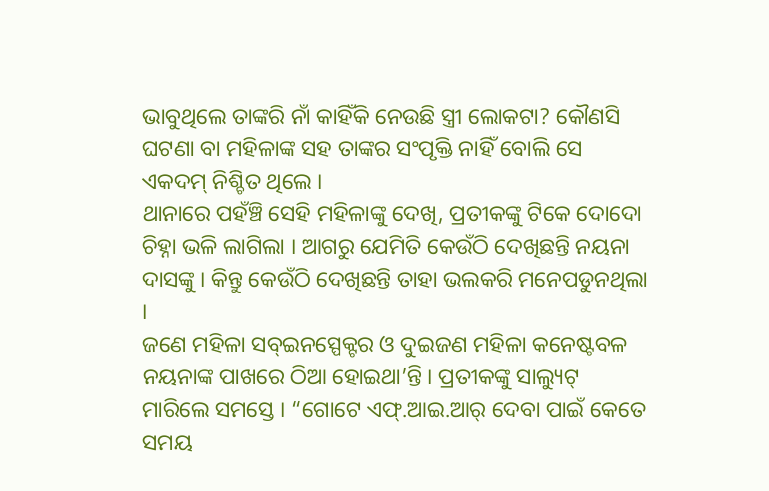ଭାବୁଥିଲେ ତାଙ୍କରି ନାଁ କାହିଁକି ନେଉଛି ସ୍ତ୍ରୀ ଲୋକଟା? କୌଣସି ଘଟଣା ବା ମହିଳାଙ୍କ ସହ ତାଙ୍କର ସଂପୃକ୍ତି ନାହିଁ ବୋଲି ସେ ଏକଦମ୍ ନିଶ୍ଚିତ ଥିଲେ ।
ଥାନାରେ ପହଁଞ୍ଚି ସେହି ମହିଳାଙ୍କୁ ଦେଖି, ପ୍ରତୀକଙ୍କୁ ଟିକେ ଦୋଦୋ ଚିହ୍ନା ଭଳି ଲାଗିଲା । ଆଗରୁ ଯେମିତି କେଉଁଠି ଦେଖିଛନ୍ତି ନୟନା ଦାସଙ୍କୁ । କିନ୍ତୁ କେଉଁଠି ଦେଖିଛନ୍ତି ତାହା ଭଲକରି ମନେପଡୁନଥିଲା ।
ଜଣେ ମହିଳା ସବ୍ଇନସ୍ପେକ୍ଟର ଓ ଦୁଇଜଣ ମହିଳା କନେଷ୍ଟବଳ ନୟନାଙ୍କ ପାଖରେ ଠିଆ ହୋଇଥା’ନ୍ତି । ପ୍ରତୀକଙ୍କୁ ସାଲ୍ୟୁଟ୍ ମାରିଲେ ସମସ୍ତେ । “ଗୋଟେ ଏଫ୍.ଆଇ.ଆର୍ ଦେବା ପାଇଁ କେତେ ସମୟ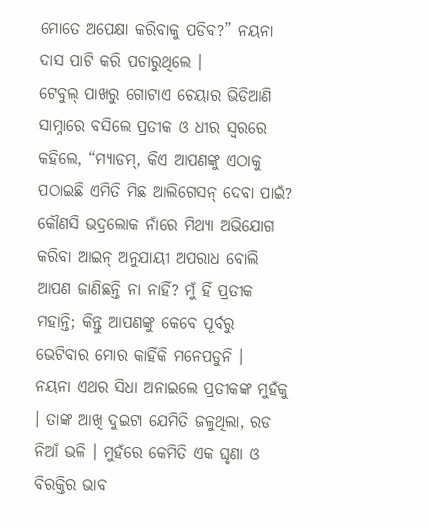ମୋତେ ଅପେକ୍ଷା କରିବାକୁ ପଡିବ?” ନୟନା ଦାସ ପାଟି କରି ପଚାରୁଥିଲେ ।
ଟେବୁଲ୍ ପାଖରୁ ଗୋଟାଏ ଚେୟାର ଭିଡିଆଣି ସାମ୍ନାରେ ବସିଲେ ପ୍ରତୀକ ଓ ଧୀର ସ୍ୱରରେ କହିଲେ, “ମ୍ୟାଡମ୍, କିଏ ଆପଣଙ୍କୁ ଏଠାକୁ ପଠାଇଛି ଏମିତି ମିଛ ଆଲିଗେସନ୍ ଦେବା ପାଇଁ? କୌଣସି ଭଦ୍ରଲୋକ ନାଁରେ ମିଥ୍ୟା ଅଭିଯୋଗ କରିବା ଆଇନ୍ ଅନୁଯାୟୀ ଅପରାଧ ବୋଲି ଆପଣ ଜାଣିଛନ୍ତି ନା ନାହିଁ? ମୁଁ ହିଁ ପ୍ରତୀକ ମହାନ୍ତି; କିନ୍ତୁ ଆପଣଙ୍କୁ କେବେ ପୂର୍ବରୁ ଭେଟିବାର ମୋର କାହିଁକି ମନେପଡୁନି ।
ନୟନା ଏଥର ସିଧା ଅନାଇଲେ ପ୍ରତୀକଙ୍କ ମୁହଁକୁ । ତାଙ୍କ ଆଖି ଦୁଇଟା ଯେମିତି ଜଳୁଥିଲା, ରଡ ନିଆଁ ଭଳି । ମୁହଁରେ କେମିତି ଏକ ଘୃଣା ଓ ବିରକ୍ତିର ଭାବ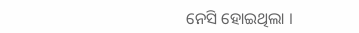ନେସି ହୋଇଥିଲା ।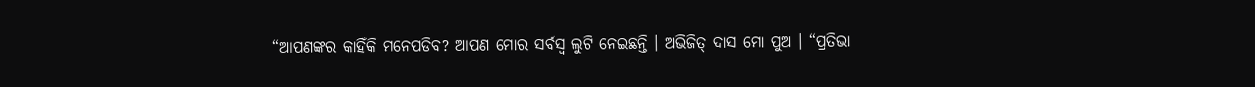“ଆପଣଙ୍କର କାହିଁକି ମନେପଡିବ? ଆପଣ ମୋର ସର୍ବସ୍ୱ ଲୁଟି ନେଇଛନ୍ତି । ଅଭିଜିତ୍ ଦାସ ମୋ ପୁଅ । “ପ୍ରତିଭା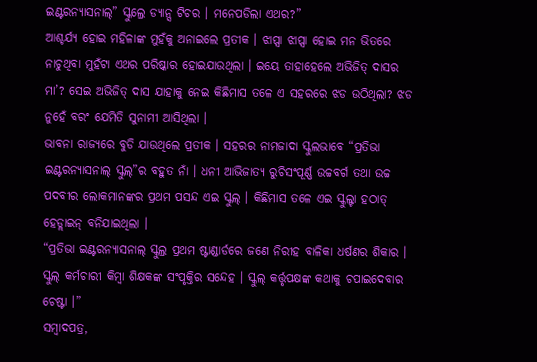ଇଣ୍ଟରନ୍ୟାସନାଲ୍” ସ୍କୁଲ୍ରେ ଡ୍ୟାନ୍ସ ଟିଚର । ମନେପଡିଲା ଏଥର?”
ଆଶ୍ଚର୍ଯ୍ୟ ହୋଇ ମହିଳାଙ୍କ ମୁହଁକୁ ଅନାଇଲେ ପ୍ରତୀକ । ଝାପ୍ସା ଝାପ୍ସା ହୋଇ ମନ ଭିତରେ ନାଚୁଥିବା ମୁହଁଟା ଏଥର ପରିଷ୍କାର ହୋଇଯାଉଥିଲା । ଇୟେ ତାହାହେଲେ ଅଭିଜିତ୍ ଦାସର ମା’? ସେଇ ଅଭିଜିତ୍ ଦାସ ଯାହାକୁ ନେଇ କିଛିମାସ ତଳେ ଏ ସହରରେ ଝଡ ଉଠିଥିଲା? ଝଡ ନୁହେଁ ବରଂ ଯେମିତି ସୁନାମୀ ଆସିଥିଲା ।
ଭାବନା ରାଜ୍ୟରେ ବୁଡି ଯାଉଥିଲେ ପ୍ରତୀକ । ସହରର ନାମଜାଦା ସ୍କୁଲଭାବେ “ପ୍ରତିଭା ଇଣ୍ଟରନ୍ୟାସନାଲ୍ ସ୍କୁଲ୍”ର ବହୁତ ନାଁ । ଧନୀ ଆଭିଜାତ୍ୟ ରୁଚିସଂପୂର୍ଣ୍ଣ ଉଚ୍ଚବର୍ଗ ତଥା ଉଚ୍ଚ ପଦବୀର ଲୋକମାନଙ୍କର ପ୍ରଥମ ପସନ୍ଦ ଏଇ ସ୍କୁଲ୍ । କିଛିମାସ ତଳେ ଏଇ ସ୍କୁଲ୍ଟା ହଠାତ୍ ହେଡ୍ଲାଇନ୍ ବନିଯାଇଥିଲା ।
“ପ୍ରତିଭା ଇଣ୍ଟରନ୍ୟାସନାଲ୍ ସ୍କୁଲ୍ର ପ୍ରଥମ ଷ୍ଟାଣ୍ଡାର୍ଡରେ ଜଣେ ନିରୀହ ବାଳିକା ଧର୍ଷଣର ଶିକାର । ସ୍କୁଲ୍ କର୍ମଚାରୀ କିମ୍ବା ଶିକ୍ଷକଙ୍କ ସଂପୃକ୍ତିର ସନ୍ଦେହ । ସ୍କୁଲ୍ କର୍ତ୍ତୃପକ୍ଷଙ୍କ କଥାକୁ ଚପାଇଦେବାର ଚେଷ୍ଟା ।”
ସମ୍ବାଦପତ୍ର,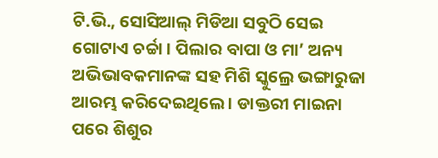ଟି.ଭି., ସୋସିଆଲ୍ ମିଡିଆ ସବୁଠି ସେଇ ଗୋଟାଏ ଚର୍ଚ୍ଚା । ପିଲାର ବାପା ଓ ମା’ ଅନ୍ୟ ଅଭିଭାବକମାନଙ୍କ ସହ ମିଶି ସ୍କୁଲ୍ରେ ଭଙ୍ଗାରୁଜା ଆରମ୍ଭ କରିଦେଇଥିଲେ । ଡାକ୍ତରୀ ମାଇନା ପରେ ଶିଶୁର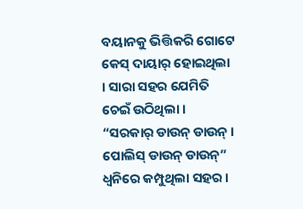ବୟାନକୁ ଭିତ୍ତିକରି ଗୋଟେ କେସ୍ ଦାୟାର୍ ହୋଇଥିଲା । ସାରା ସହର ଯେମିତି ଚେଇଁ ଉଠିଥିଲା ।
“ସରକାର୍ ଡାଉନ୍ ଡାଉନ୍ । ପୋଲିସ୍ ଡାଉନ୍ ଡାଉନ୍” ଧ୍ୱନିରେ କମ୍ପୁଥିଲା ସହର ।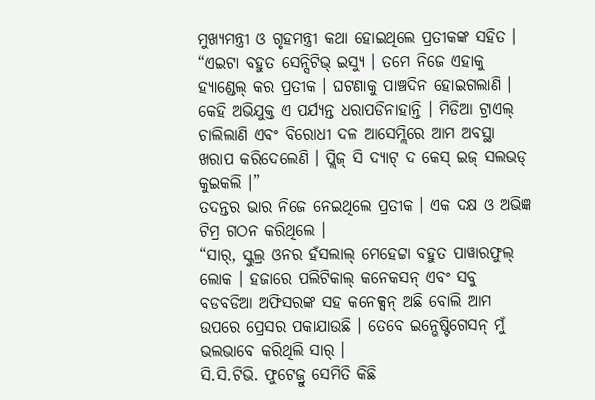ମୁଖ୍ୟମନ୍ତ୍ରୀ ଓ ଗୃହମନ୍ତ୍ରୀ କଥା ହୋଇଥିଲେ ପ୍ରତୀକଙ୍କ ସହିତ ।
“ଏଇଟା ବହୁତ ସେନ୍ସିଟିଭ୍ ଇସ୍ୟୁ । ତମେ ନିଜେ ଏହାକୁ ହ୍ୟାଣ୍ଡେଲ୍ କର ପ୍ରତୀକ । ଘଟଣାକୁ ପାଞ୍ଚଦିନ ହୋଇଗଲାଣି । କେହି ଅଭିଯୁକ୍ତ ଏ ପର୍ଯ୍ୟନ୍ତ ଧରାପଡିନାହାନ୍ତି । ମିଡିଆ ଟ୍ରାଏଲ୍ ଚାଲିଲାଣି ଏବଂ ବିରୋଧୀ ଦଳ ଆସେମ୍ଲିରେ ଆମ ଅବସ୍ଥା ଖରାପ କରିଦେଲେଣି । ପ୍ଲିଜ୍ ସି ଦ୍ୟାଟ୍ ଦ କେସ୍ ଇଜ୍ ସଲଭଡ୍ କୁଇକଲି ।”
ତଦନ୍ତର ଭାର ନିଜେ ନେଇଥିଲେ ପ୍ରତୀକ । ଏକ ଦକ୍ଷ ଓ ଅଭିଜ୍ଞ ଟିମ୍ର ଗଠନ କରିଥିଲେ ।
“ସାର୍, ସ୍କୁଲ୍ର ଓନର ହଁସଲାଲ୍ ମେହେଟ୍ଟା ବହୁତ ପାୱାରଫୁଲ୍ ଲୋକ । ହଜାରେ ପଲିଟିକାଲ୍ କନେକସନ୍ ଏବଂ ସବୁ ବଡବଡିଆ ଅଫିସରଙ୍କ ସହ କନେକ୍ସନ୍ ଅଛି ବୋଲି ଆମ ଉପରେ ପ୍ରେସର ପକାଯାଉଛି । ତେବେ ଇନ୍ଭେଷ୍ଟିଗେସନ୍ ମୁଁ ଭଲଭାବେ କରିଥିଲି ସାର୍ ।
ସି.ସି.ଟିଭି. ଫୁଟେଜ୍ରୁ ସେମିତି କିଛି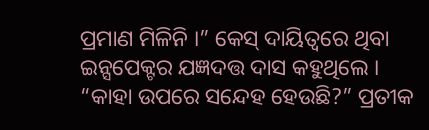ପ୍ରମାଣ ମିଳିନି ।” କେସ୍ ଦାୟିତ୍ୱରେ ଥିବା ଇନ୍ସପେକ୍ଟର ଯଜ୍ଞଦତ୍ତ ଦାସ କହୁଥିଲେ ।
“କାହା ଉପରେ ସନ୍ଦେହ ହେଉଛି?” ପ୍ରତୀକ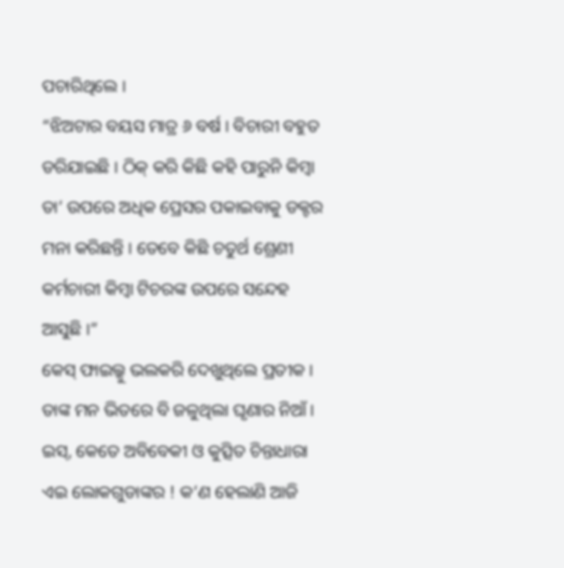ପଚାରିଥିଲେ ।
“ଝିଅଟାର ବୟସ ମାତ୍ର ୬ ବର୍ଷ । ବିଚାରୀ ବହୁତ ଡରିଯାଇଛି । ଠିକ୍ କରି କିଛି କହି ପାରୁନି କିମ୍ବା ତା’ ଉପରେ ଅଧିକ ପ୍ରେସର ପକାଇବାକୁ ଡକ୍ଟର ମନା କରିଛନ୍ତି । ତେବେ କିଛି ଚତୁର୍ଥ ଶ୍ରେଣୀ କର୍ମଚାରୀ କିମ୍ବା ଟିଚରଙ୍କ ଉପରେ ସନ୍ଦେହ ଆସୁଛି ।”
କେସ୍ ଫାଇଲ୍କୁ ଭଲକରି ଦେଖୁଥିଲେ ପ୍ରତୀକ । ତାଙ୍କ ମନ ଭିତରେ ବି ଜଳୁଥିଲା ଘୃଣାର ନିଆଁ । ଇସ୍, କେତେ ଅବିବେକୀ ଓ କୁତ୍ସିତ ଚିନ୍ତାଧାରା ଏଇ ଲୋକଗୁଡାଙ୍କର ! କ’ଣ ହେଲାଣି ଆଜି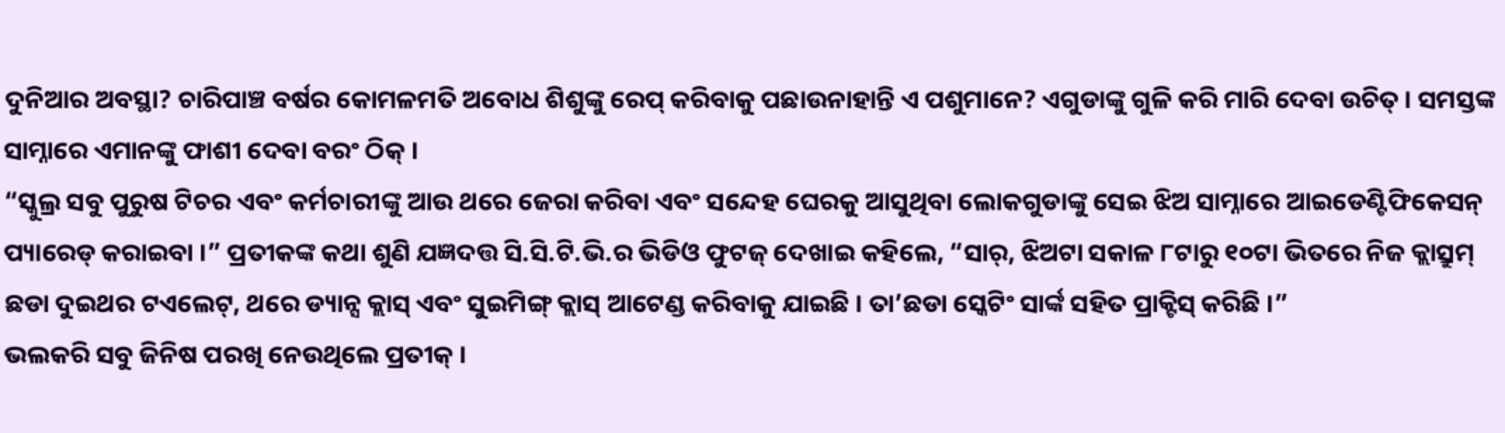ଦୁନିଆର ଅବସ୍ଥା? ଚାରିପାଞ୍ଚ ବର୍ଷର କୋମଳମତି ଅବୋଧ ଶିଶୁଙ୍କୁ ରେପ୍ କରିବାକୁ ପଛାଉନାହାନ୍ତି ଏ ପଶୁମାନେ? ଏଗୁଡାଙ୍କୁ ଗୁଳି କରି ମାରି ଦେବା ଉଚିତ୍ । ସମସ୍ତଙ୍କ ସାମ୍ନାରେ ଏମାନଙ୍କୁ ଫାଶୀ ଦେବା ବରଂ ଠିକ୍ ।
“ସ୍କୁଲ୍ର ସବୁ ପୁରୁଷ ଟିଚର ଏବଂ କର୍ମଚାରୀଙ୍କୁ ଆଉ ଥରେ ଜେରା କରିବା ଏବଂ ସନ୍ଦେହ ଘେରକୁ ଆସୁଥିବା ଲୋକଗୁଡାଙ୍କୁ ସେଇ ଝିଅ ସାମ୍ନାରେ ଆଇଡେଣ୍ଟିଫିକେସନ୍ ପ୍ୟାରେଡ୍ କରାଇବା ।” ପ୍ରତୀକଙ୍କ କଥା ଶୁଣି ଯଜ୍ଞଦତ୍ତ ସି.ସି.ଟି.ଭି.ର ଭିଡିଓ ଫୁଟଜ୍ ଦେଖାଇ କହିଲେ, “ସାର୍, ଝିଅଟା ସକାଳ ୮ଟାରୁ ୧୦ଟା ଭିତରେ ନିଜ କ୍ଲାସ୍ରୁମ୍ ଛଡା ଦୁଇଥର ଟଏଲେଟ୍, ଥରେ ଡ୍ୟାନ୍ସ କ୍ଲାସ୍ ଏବଂ ସୁଇମିଙ୍ଗ୍ କ୍ଲାସ୍ ଆଟେଣ୍ଡ କରିବାକୁ ଯାଇଛି । ତା’ଛଡା ସ୍କେଟିଂ ସାର୍ଙ୍କ ସହିତ ପ୍ରାକ୍ଟିସ୍ କରିଛି ।”
ଭଲକରି ସବୁ ଜିନିଷ ପରଖି ନେଉଥିଲେ ପ୍ରତୀକ୍ ।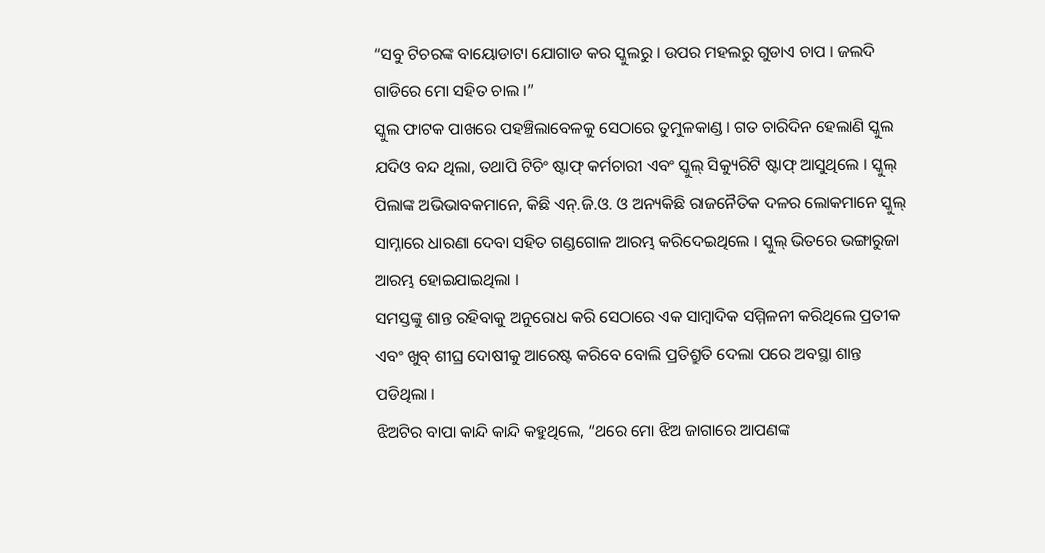“ସବୁ ଟିଚରଙ୍କ ବାୟୋଡାଟା ଯୋଗାଡ କର ସ୍କୁଲରୁ । ଉପର ମହଲରୁ ଗୁଡାଏ ଚାପ । ଜଲଦି ଗାଡିରେ ମୋ ସହିତ ଚାଲ ।”
ସ୍କୁଲ ଫାଟକ ପାଖରେ ପହଞ୍ଚିଲାବେଳକୁ ସେଠାରେ ତୁମୁଳକାଣ୍ଡ । ଗତ ଚାରିଦିନ ହେଲାଣି ସ୍କୁଲ ଯଦିଓ ବନ୍ଦ ଥିଲା, ତଥାପି ଟିଚିଂ ଷ୍ଟାଫ୍ କର୍ମଚାରୀ ଏବଂ ସ୍କୁଲ୍ ସିକ୍ୟୁରିଟି ଷ୍ଟାଫ୍ ଆସୁଥିଲେ । ସ୍କୁଲ୍ ପିଲାଙ୍କ ଅଭିଭାବକମାନେ, କିଛି ଏନ୍.ଜି.ଓ. ଓ ଅନ୍ୟକିଛି ରାଜନୈତିକ ଦଳର ଲୋକମାନେ ସ୍କୁଲ୍ ସାମ୍ନାରେ ଧାରଣା ଦେବା ସହିତ ଗଣ୍ଡଗୋଳ ଆରମ୍ଭ କରିଦେଇଥିଲେ । ସ୍କୁଲ୍ ଭିତରେ ଭଙ୍ଗାରୁଜା ଆରମ୍ଭ ହୋଇଯାଇଥିଲା ।
ସମସ୍ତଙ୍କୁ ଶାନ୍ତ ରହିବାକୁ ଅନୁରୋଧ କରି ସେଠାରେ ଏକ ସାମ୍ବାଦିକ ସମ୍ମିଳନୀ କରିଥିଲେ ପ୍ରତୀକ ଏବଂ ଖୁବ୍ ଶୀଘ୍ର ଦୋଷୀକୁ ଆରେଷ୍ଟ କରିବେ ବୋଲି ପ୍ରତିଶ୍ରୁତି ଦେଲା ପରେ ଅବସ୍ଥା ଶାନ୍ତ ପଡିଥିଲା ।
ଝିଅଟିର ବାପା କାନ୍ଦି କାନ୍ଦି କହୁଥିଲେ, “ଥରେ ମୋ ଝିଅ ଜାଗାରେ ଆପଣଙ୍କ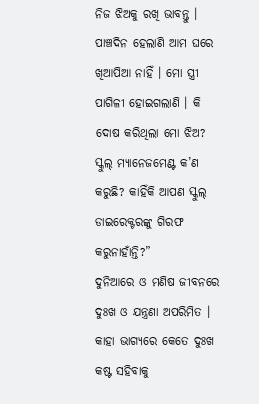ନିଜ ଝିଅକୁ ରଖି ଭାବନ୍ତୁ । ପାଞ୍ଚଦିନ ହେଲାଣି ଆମ ଘରେ ଖିଆପିଆ ନାହିଁ । ମୋ ସ୍ତ୍ରୀ ପାଗିଳୀ ହୋଇଗଲାଣି । କି ଦୋଷ କରିଥିଲା ମୋ ଝିଅ? ସ୍କୁଲ୍ ମ୍ୟାନେଜମେଣ୍ଟ କ’ଣ କରୁଛି? କାହିଁକି ଆପଣ ସ୍କୁଲ୍ ଡାଇରେକ୍ଟରଙ୍କୁ ଗିରଫ କରୁନାହାଁନ୍ତି?”
ଦୁନିଆରେ ଓ ମଣିଷ ଜୀବନରେ ଦୁଃଖ ଓ ଯନ୍ତ୍ରଣା ଅପରିମିତ । କାହା ଭାଗ୍ୟରେ କେତେ ଦୁଃଖ କଷ୍ଟ ସହିବାକୁ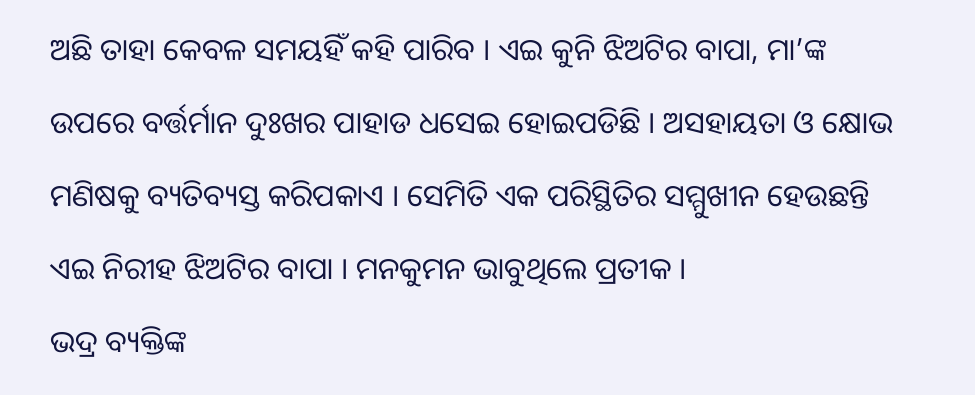ଅଛି ତାହା କେବଳ ସମୟହିଁ କହି ପାରିବ । ଏଇ କୁନି ଝିଅଟିର ବାପା, ମା’ଙ୍କ ଉପରେ ବର୍ତ୍ତର୍ମାନ ଦୁଃଖର ପାହାଡ ଧସେଇ ହୋଇପଡିଛି । ଅସହାୟତା ଓ କ୍ଷୋଭ ମଣିଷକୁ ବ୍ୟତିବ୍ୟସ୍ତ କରିପକାଏ । ସେମିତି ଏକ ପରିସ୍ଥିତିର ସମ୍ମୁଖୀନ ହେଉଛନ୍ତି ଏଇ ନିରୀହ ଝିଅଟିର ବାପା । ମନକୁମନ ଭାବୁଥିଲେ ପ୍ରତୀକ ।
ଭଦ୍ର ବ୍ୟକ୍ତିଙ୍କ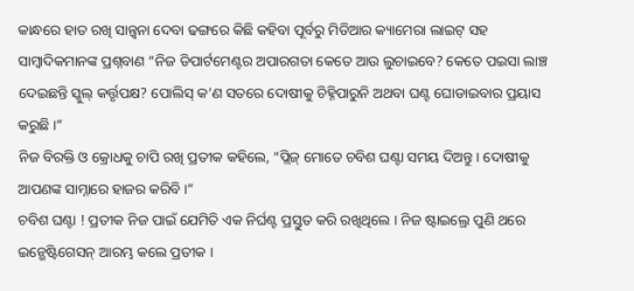କାନ୍ଧରେ ହାତ ରଖି ସାନ୍ତ୍ୱନା ଦେବା ଢଙ୍ଗରେ କିଛି କହିବା ପୂର୍ବରୁ ମିଡିଆର କ୍ୟାମେରା ଲାଇଟ୍ ସହ ସାମ୍ବାଦିକମାନଙ୍କ ପ୍ରଶ୍ନବାଣ “ନିଜ ଡିପାର୍ଟମେଣ୍ଟର ଅପାରଗତା କେତେ ଆଉ ଲୁଚାଇବେ? କେତେ ପଇସା ଲାଞ୍ଚ ଦେଇଛନ୍ତି ସ୍କୁଲ୍ କର୍ତ୍ତୃପକ୍ଷ? ପୋଲିସ୍ କ’ଣ ସତରେ ଦୋଷୀକୁ ଚିହ୍ନିପାରୁନି ଅଥବା ଘଣ୍ଟ ଘୋଡାଇବାର ପ୍ରୟାସ କରୁଛି ।”
ନିଜ ବିରକ୍ତି ଓ କ୍ରୋଧକୁ ଚାପି ରଖି ପ୍ରତୀକ କହିଲେ, “ପ୍ଲିଜ୍ ମୋତେ ଚବିଶ ଘଣ୍ଟା ସମୟ ଦିଅନ୍ତୁ । ଦୋଷୀକୁ ଆପଣଙ୍କ ସାମ୍ନାରେ ହାଜର କରିବି ।”
ଚବିଶ ଘଣ୍ଟା ! ପ୍ରତୀକ ନିଜ ପାଇଁ ଯେମିତି ଏକ ନିର୍ଘଣ୍ଟ ପ୍ରସ୍ତୁତ କରି ରଖିଥିଲେ । ନିଜ ଷ୍ଟାଇଲ୍ରେ ପୁଣି ଥରେ ଇନ୍ଭେଷ୍ଟିଗେସନ୍ ଆରମ୍ଭ କଲେ ପ୍ରତୀକ ।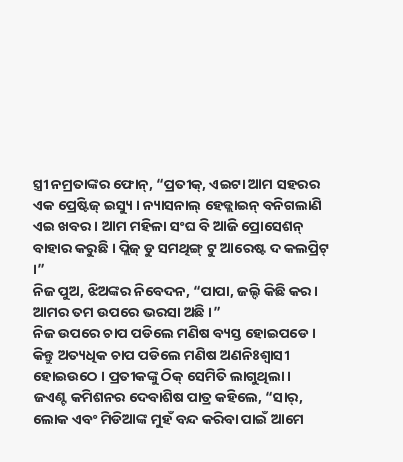ସ୍ତ୍ରୀ ନମ୍ରତାଙ୍କର ଫୋନ୍, “ପ୍ରତୀକ୍, ଏଇଟା ଆମ ସହରର ଏକ ପ୍ରେଷ୍ଟିଜ୍ ଇସ୍ୟୁ । ନ୍ୟାସନାଲ୍ ହେଡ୍ଲାଇନ୍ ବନିଗଲାଣି ଏଇ ଖବର । ଆମ ମହିଳା ସଂଘ ବି ଆଜି ପ୍ରୋସେଶନ୍ ବାହାର କରୁଛି । ପ୍ଲିଜ୍ ଡୁ ସମଥିଙ୍ଗ୍ ଟୁ ଆରେଷ୍ଟ ଦ କଲପ୍ରିଟ୍ ।”
ନିଜ ପୁଅ, ଝିଅଙ୍କର ନିବେଦନ, “ପାପା, ଜଲ୍ଦି କିଛି କର । ଆମର ତମ ଉପରେ ଭରସା ଅଛି ।”
ନିଜ ଉପରେ ଚାପ ପଡିଲେ ମଣିଷ ବ୍ୟସ୍ତ ହୋଇପଡେ । କିନ୍ତୁ ଅତ୍ୟଧିକ ଚାପ ପଡିଲେ ମଣିଷ ଅଣନିଃଶ୍ୱାସୀ ହୋଇଉଠେ । ପ୍ରତୀକଙ୍କୁ ଠିକ୍ ସେମିତି ଲାଗୁଥିଲା ।
ଜଏଣ୍ଟ କମିଶନର ଦେବାଶିଷ ପାତ୍ର କହିଲେ, “ସାର୍, ଲୋକ ଏବଂ ମିଡିଆଙ୍କ ମୁହଁ ବନ୍ଦ କରିବା ପାଇଁ ଆମେ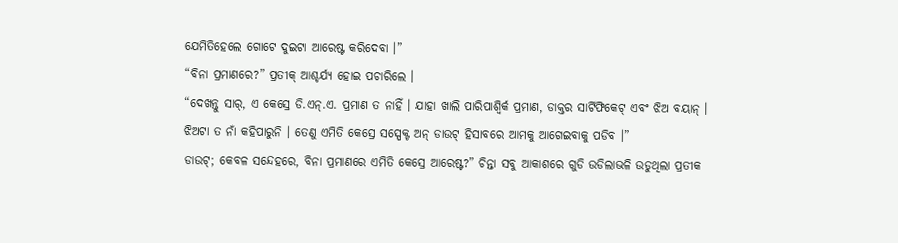ଯେମିତିହେଲେ ଗୋଟେ ଦୁଇଟା ଆରେଷ୍ଟ କରିଦେବା ।”
“ବିନା ପ୍ରମାଣରେ?” ପ୍ରତୀକ୍ ଆଶ୍ଚର୍ଯ୍ୟ ହୋଇ ପଚାରିଲେ ।
“ଦେଖନ୍ତୁ ସାର୍, ଏ କେସ୍ରେ ଡି.ଏନ୍.ଏ. ପ୍ରମାଣ ତ ନାହିଁ । ଯାହା ଖାଲି ପାରିପାଶ୍ୱିର୍କ ପ୍ରମାଣ, ଡାକ୍ତର ସାର୍ଟିଫିକେଟ୍ ଏବଂ ଝିଅ ବୟାନ୍ ।
ଝିଅଟା ତ ନାଁ କହିପାରୁନି । ତେଣୁ ଏମିତି କେସ୍ରେ ସସ୍ପେକ୍ଟ ଅନ୍ ଡାଉଟ୍ ହିସାବରେ ଆମକୁ ଆଗେଇବାକୁ ପଡିବ ।”
ଡାଉଟ୍; କେବଳ ସନ୍ଦେହରେ, ବିନା ପ୍ରମାଣରେ ଏମିତି କେସ୍ରେ ଆରେଷ୍ଟ?” ଚିନ୍ତା ସବୁ ଆକାଶରେ ଗୁଡି ଉଡିଲାଭଳି ଉଡୁଥିଲା ପ୍ରତୀକ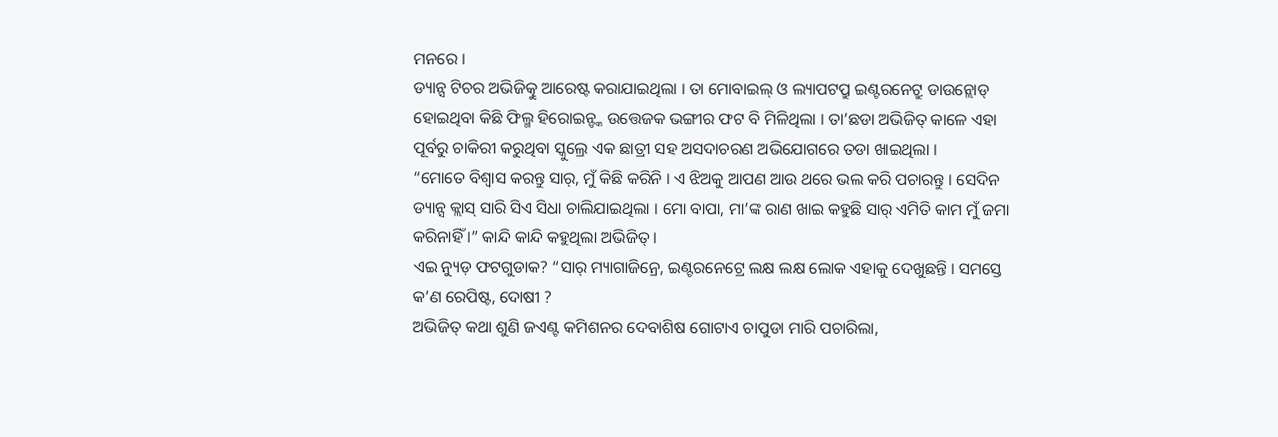ମନରେ ।
ଡ୍ୟାନ୍ସ ଟିଚର ଅଭିଜିତ୍କୁ ଆରେଷ୍ଟ କରାଯାଇଥିଲା । ତା ମୋବାଇଲ୍ ଓ ଲ୍ୟାପଟପ୍ରୁ ଇଣ୍ଟରନେଟ୍ରୁ ଡାଉନ୍ଲୋଡ୍ ହୋଇଥିବା କିଛି ଫିଲ୍ମ ହିରୋଇନ୍ଙ୍କ ଉତ୍ତେଜକ ଭଙ୍ଗୀର ଫଟ ବି ମିଳିଥିଲା । ତା’ଛଡା ଅଭିଜିତ୍ କାଳେ ଏହା ପୂର୍ବରୁ ଚାକିରୀ କରୁଥିବା ସ୍କୁଲ୍ରେ ଏକ ଛାତ୍ରୀ ସହ ଅସଦାଚରଣ ଅଭିଯୋଗରେ ତଡା ଖାଇଥିଲା ।
“ମୋତେ ବିଶ୍ୱାସ କରନ୍ତୁ ସାର୍, ମୁଁ କିଛି କରିନି । ଏ ଝିଅକୁ ଆପଣ ଆଉ ଥରେ ଭଲ କରି ପଚାରନ୍ତୁ । ସେଦିନ ଡ୍ୟାନ୍ସ କ୍ଲାସ୍ ସାରି ସିଏ ସିଧା ଚାଲିଯାଇଥିଲା । ମୋ ବାପା, ମା’ଙ୍କ ରାଣ ଖାଇ କହୁଛି ସାର୍ ଏମିତି କାମ ମୁଁ ଜମା କରିନାହିଁ ।” କାନ୍ଦି କାନ୍ଦି କହୁଥିଲା ଅଭିଜିତ୍ ।
ଏଇ ନ୍ୟୁଡ଼ ଫଟଗୁଡାକ? “ସାର୍ ମ୍ୟାଗାଜିନ୍ରେ, ଇଣ୍ଟରନେଟ୍ରେ ଲକ୍ଷ ଲକ୍ଷ ଲୋକ ଏହାକୁ ଦେଖୁଛନ୍ତି । ସମସ୍ତେ କ’ଣ ରେପିଷ୍ଟ, ଦୋଷୀ ?
ଅଭିଜିତ୍ କଥା ଶୁଣି ଜଏଣ୍ଟ କମିଶନର ଦେବାଶିଷ ଗୋଟାଏ ଚାପୁଡା ମାରି ପଚାରିଲା,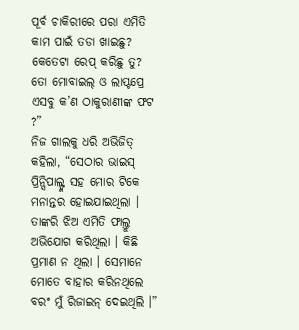ପୂର୍ବ ଚାକିରୀରେ ପରା ଏମିତି କାମ ପାଇଁ ତଡା ଖାଇଛୁ? କେତେଟା ରେପ୍ କରିଛୁ ତୁ? ତୋ ମୋବାଇଲ୍ ଓ ଲାପ୍ଟପ୍ରେ ଏସବୁ କ’ଣ ଠାକୁରାଣୀଙ୍କ ଫଟ ?”
ନିଜ ଗାଲକୁ ଧରି ଅଭିଜିତ୍ କହିଲା, “ସେଠାର ଭାଇସ୍ ପ୍ରିନ୍ସିପାଲ୍ଙ୍କ ସହ ମୋର ଟିକେ ମନାନ୍ତର ହୋଇଯାଇଥିଲା । ତାଙ୍କରି ଝିଅ ଏମିତି ଫାଲ୍ତୁ ଅଭିଯୋଗ କରିଥିଲା । କିଛି ପ୍ରମାଣ ନ ଥିଲା । ସେମାନେ ମୋତେ ବାହାର କରିନଥିଲେ ବରଂ ମୁଁ ରିଜାଇନ୍ ଦେଇଥିଲି ।”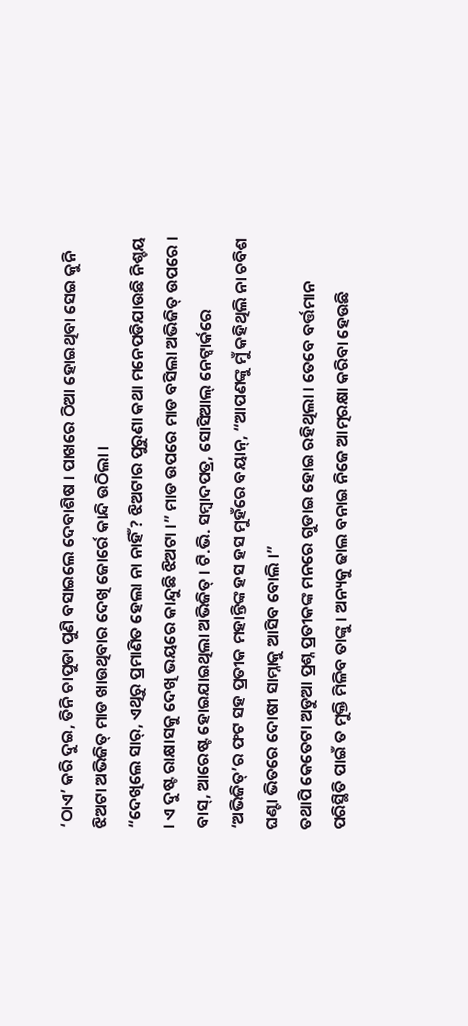‘ଠାଏ’ କରି ଦୁଇ, ତିନି ଚାପୁଡା ପୁଣି ବସାଇଲେ ଦେବାଶିଷ । ପାଖରେ ଠିଆ ହୋଇଥିବା ସେଇ କୁନି ଝିଅଟା ଅଭିଜିତ୍ ମାଡ ଖାଉଥିବାର ଦେଖି ଜୋର୍ରେ କାନ୍ଦି ଉଠିଲା ।
“ଦେଖିଲେ ସାର୍, ଏଥିରୁ ପ୍ରମାଣିତ ହେଲା ନା ନାହିଁ ? ଝିଅଟାର ପୁରୁଣା କଥା ମନେପଡିଯାଉଛି ନିଶ୍ଚୟ । ଏ ଦୁଷ୍ଟ ରାକ୍ଷାସକୁ ଦେଖି ଭୟରେ କାନ୍ଦୁଛି ଝିଅଟା ।” ମାଡ ଉପରେ ମାଡ ବସିଲା ଅଭିଜିତ୍ ଉପରେ । ବାସ୍, ଆରେଷ୍ଟ ହୋଇଯାଇଥିଲା ଅଭିଜିତ୍ । ଟି.ଭି. ସମ୍ବାଦପତ୍ର, ସୋସିଆଲ୍ ନେଟ୍ୱାର୍କରେ ‘ଅଭିଜିତ୍’ର ଫଟ ସହ ପ୍ରତୀକ ମହାନ୍ତିଙ୍କ ହସ ହସ ମୁହଁରେ ବୟାନ୍, “ଆପଣଙ୍କୁ ମୁଁ କହିଥିଲି ନା ଚବିଶ ଘଣ୍ଟା ଭିତରେ ଦୋଷୀ ସାମ୍ନାକୁ ଆସିବ ବୋଲି ।”
ତଥାପି କେତେଟା ଅଡୁଆ ପ୍ରଶ୍ନ ପ୍ରତୀକଙ୍କ ମନରେ ଗୁଡାଇ ହୋଇ ରହିଥିଲା । ତେବେ ବର୍ତ୍ତମାନ ପରିସ୍ଥିତି ପାଇଁ ତ ମୁକ୍ତି ମିଳିବ ତାଙ୍କୁ । ଅନ୍ୟକୁ ଢାଲ ବନାଇ ନିଜେ ଆତ୍ମରକ୍ଷା କରିବା ହେଉଛି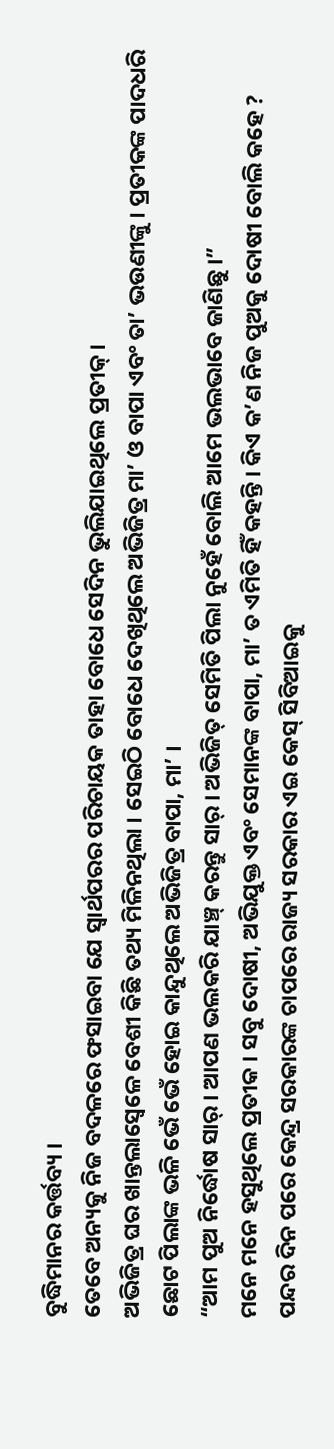ବୁଦ୍ଧିମାନର କର୍ତ୍ତବ୍ୟ ।
ତେବେ ଅନ୍ୟକୁ ନିଜ ବଦଳରେ ଫସାଇବା ଯେ ସ୍ୱାର୍ଥପରର ପରିଚାୟକ ତାହା ବୋଧେ ସେଦିନ ଭୁଲିଯାଇଥିଲେ ପ୍ରତୀକ୍ ।
ଅଭିଜିତ୍ର ଘର ଖାନ୍ତଲାସ୍ବେଳେ ବେଶୀ କିଛି ତଥ୍ୟ ମିଳିନଥିଲା । ସେଇଠି ବୋଧେ ଦେଖିଥିଲେ ଅଭିଜିତ୍ର ମା’ ଓ ବାପା ଏବଂ ତା’ ଭଉଣୀଙ୍କୁ । ପ୍ରତୀକଙ୍କ ପାଦଧରି ଛୋଟ ପିଲାଙ୍କ ଭଳି ଭେଁ ଭେଁ ହୋଇ କାନ୍ଦୁଥିଲେ ଅଭିଜିତ୍ର ବାପା, ମା’ ।
“ଆମ ପୁଅ ନିର୍ଦ୍ଧୋଷ ସାର୍ । ଆପଣ ଭଲକରି ଯାଞ୍ଚ୍ କରନ୍ତୁ ସାର୍ । ଅଭିଜିତ୍ ସେମିତି ପିଲା ନୁହେଁ ବୋଲି ଆମେ ଭଲଭାବେ ଜାଣିଛୁ ।”
ମନେ ମନେ ହସୁଥିଲେ ପ୍ରତୀକ । ସବୁ ଦୋଷୀ, ଅଭିଯୁକ୍ତ ଏବଂ ସେମାନଙ୍କ ବାପା, ମା’ ତ ଏମିତି ହିଁ କହନ୍ତି । କିଏ କ’ଣ ନିଜ ପୁଅକୁ ଦୋଷୀ ବୋଲି କହେ ?
ପନ୍ଦର ଦିନ ପରେ କେନ୍ଦ୍ର ସରକାରଙ୍କ ଚାପରେ ରାଜ୍ୟ ସରକାର ଏଇ କେସ୍ ସିବିଆଇକୁ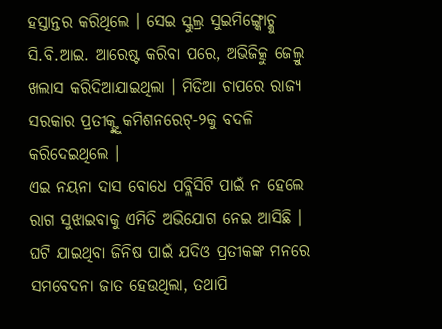ହସ୍ତାନ୍ତର କରିଥିଲେ । ସେଇ ସ୍କୁଲ୍ର ସୁଇମିଙ୍ଗ୍କୋଚ୍କୁ ସି.ବି.ଆଇ. ଆରେଷ୍ଟ କରିବା ପରେ, ଅଭିଜିତ୍କୁ ଜେଲ୍ରୁ ଖଲାସ କରିଦିଆଯାଇଥିଲା । ମିଡିଆ ଚାପରେ ରାଜ୍ୟ ସରକାର ପ୍ରତୀକ୍ଙ୍କୁ କମିଶନରେଟ୍-୨କୁ ବଦଳି କରିଦେଇଥିଲେ ।
ଏଇ ନୟନା ଦାସ ବୋଧେ ପବ୍ଲିସିଟି ପାଇଁ ନ ହେଲେ ରାଗ ସୁଝାଇବାକୁ ଏମିତି ଅଭିଯୋଗ ନେଇ ଆସିଛି । ଘଟି ଯାଇଥିବା ଜିନିଷ ପାଇଁ ଯଦିଓ ପ୍ରତୀକଙ୍କ ମନରେ ସମବେଦନା ଜାତ ହେଉଥିଲା, ତଥାପି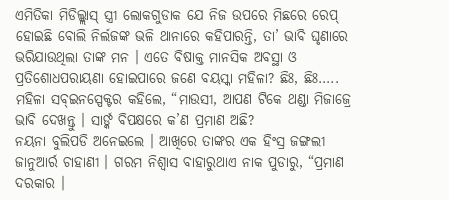ଏମିତିକା ମିଡିଲ୍କ୍ଲାସ୍ ସ୍ତ୍ରୀ ଲୋକଗୁଡାକ ଯେ ନିଜ ଉପରେ ମିଛରେ ରେପ୍ ହୋଇଛି ବୋଲି ନିର୍ଲଜଙ୍କ ଭଳି ଥାନାରେ କହିପାରନ୍ତି, ତା’ ଭାବି ଘୃଣାରେ ଭରିଯାଉଥିଲା ତାଙ୍କ ମନ । ଏତେ ବିଷାକ୍ତ ମାନସିକ ଅବସ୍ଥା ଓ ପ୍ରତିଶୋଧପରାୟଣା ହୋଇପାରେ ଜଣେ ବୟସ୍କା ମହିଳା? ଛିଃ, ଛିଃ…..
ମହିଳା ସବ୍ଇନସ୍ପେକ୍ଟର କହିଲେ, “ମାଉସୀ, ଆପଣ ଟିକେ ଥଣ୍ଡା ମିଜାଜ୍ରେ ଭାବି ଦେଖନ୍ତୁ । ସାର୍ଙ୍କ ବିପକ୍ଷରେ କ’ଣ ପ୍ରମାଣ ଅଛି?
ନୟନା ବୁଲିପଡି ଅନେଇଲେ । ଆଖିରେ ତାଙ୍କର ଏକ ହିଂସ୍ର ଜଙ୍ଗଲୀ ଜାନୁଆର୍ର ଚାହାଣୀ । ଗରମ ନିଶ୍ୱାସ ବାହାରୁଥାଏ ନାକ ପୁଡାରୁ, “ପ୍ରମାଣ ଦରକାର ।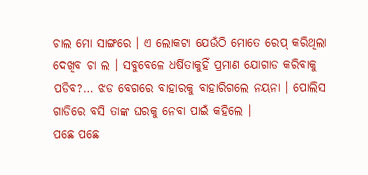ଚାଲ ମୋ ସାଙ୍ଗରେ । ଏ ଲୋକଟା ଯେଉଁଠି ମୋତେ ରେପ୍ କରିଥିଲା ଦେଖିବ ଚା ଲ । ସବୁବେଳେ ଧର୍ଷିତାକୁହିଁ ପ୍ରମାଣ ଯୋଗାଡ କରିବାକୁ ପଡିବ?… ଝଡ ବେଗରେ ବାହାରକୁ ବାହାରିଗଲେ ନୟନା । ପୋଲିସ ଗାଡିରେ ବସି ତାଙ୍କ ଘରକୁ ନେବା ପାଇଁ କହିଲେ ।
ପଛେ ପଛେ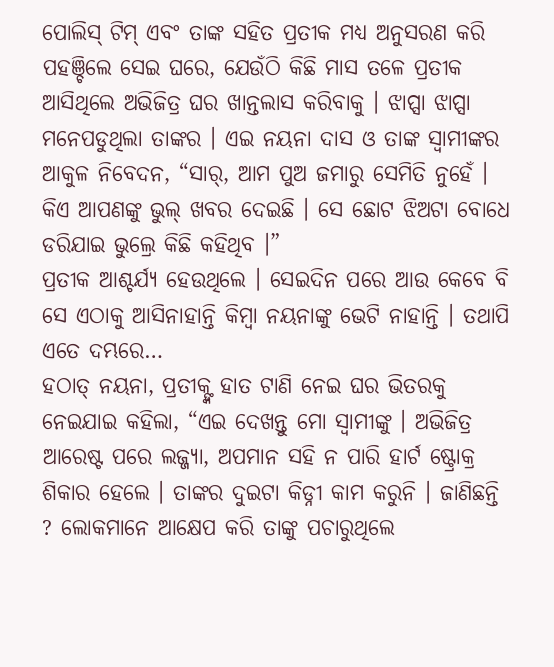ପୋଲିସ୍ ଟିମ୍ ଏବଂ ତାଙ୍କ ସହିତ ପ୍ରତୀକ ମଧ୍ୟ ଅନୁସରଣ କରି ପହଞ୍ଚିଲେ ସେଇ ଘରେ, ଯେଉଁଠି କିଛି ମାସ ତଳେ ପ୍ରତୀକ ଆସିଥିଲେ ଅଭିଜିତ୍ର ଘର ଖାନ୍ତଲାସ କରିବାକୁ । ଝାପ୍ସା ଝାପ୍ସା ମନେପଡୁଥିଲା ତାଙ୍କର । ଏଇ ନୟନା ଦାସ ଓ ତାଙ୍କ ସ୍ୱାମୀଙ୍କର ଆକୁଳ ନିବେଦନ, “ସାର୍, ଆମ ପୁଅ ଜମାରୁ ସେମିତି ନୁହେଁ । କିଏ ଆପଣଙ୍କୁ ଭୁଲ୍ ଖବର ଦେଇଛି । ସେ ଛୋଟ ଝିଅଟା ବୋଧେ ଡରିଯାଇ ଭୁଲ୍ରେ କିଛି କହିଥିବ ।”
ପ୍ରତୀକ ଆଶ୍ଚର୍ଯ୍ୟ ହେଉଥିଲେ । ସେଇଦିନ ପରେ ଆଉ କେବେ ବି ସେ ଏଠାକୁ ଆସିନାହାନ୍ତି କିମ୍ବା ନୟନାଙ୍କୁ ଭେଟି ନାହାନ୍ତି । ତଥାପି ଏତେ ଦମ୍ଭରେ…
ହଠାତ୍ ନୟନା, ପ୍ରତୀକ୍ଙ୍କ ହାତ ଟାଣି ନେଇ ଘର ଭିତରକୁ ନେଇଯାଇ କହିଲା, “ଏଇ ଦେଖନ୍ତୁ ମୋ ସ୍ୱାମୀଙ୍କୁ । ଅଭିଜିତ୍ର ଆରେଷ୍ଟ ପରେ ଲଜ୍ଜ୍ୟା, ଅପମାନ ସହି ନ ପାରି ହାର୍ଟ ଷ୍ଟ୍ରୋକ୍ର ଶିକାର ହେଲେ । ତାଙ୍କର ଦୁଇଟା କିଡ୍ନୀ କାମ କରୁନି । ଜାଣିଛନ୍ତି ? ଲୋକମାନେ ଆକ୍ଷେପ କରି ତାଙ୍କୁ ପଚାରୁଥିଲେ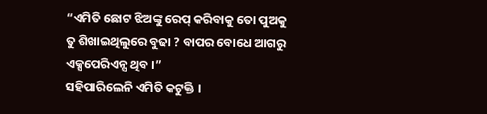“ଏମିତି ଛୋଟ ଝିଅଙ୍କୁ ରେପ୍ କରିବାକୁ ତୋ ପୁଅକୁ ତୁ ଶିଖାଇଥିଲୁରେ ବୁଢା ? ବାପର ବୋଧେ ଆଗରୁ ଏକ୍ସପେରିଏନ୍ସ ଥିବ ।”
ସହିପାରିଲେନି ଏମିତି କଟୁକ୍ତି ।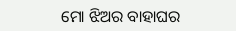ମୋ ଝିଅର ବାହାଘର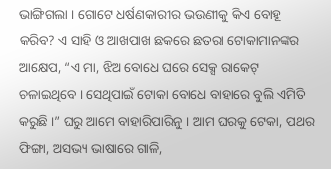ଭାଙ୍ଗିଗଲା । ଗୋଟେ ଧର୍ଷଣକାରୀର ଭଉଣୀକୁ କିଏ ବୋହୂ କରିବ? ଏ ସାହି ଓ ଆଖପାଖ ଛକରେ ଛତରା ଟୋକାମାନଙ୍କର ଆକ୍ଷେପ, “ଏ ମା, ଝିଅ ବୋଧେ ଘରେ ସେକ୍ସ ରାକେଟ୍ ଚଳାଇଥିବେ । ସେଥିପାଇଁ ଟୋକା ବୋଧେ ବାହାରେ ବୁଲି ଏମିତି କରୁଛି ।” ଘରୁ ଆମେ ବାହାରିପାରିନୁ । ଆମ ଘରକୁ ଟେକା, ପଥର ଫିଙ୍ଗା, ଅସଭ୍ୟ ଭାଷାରେ ଗାଳି,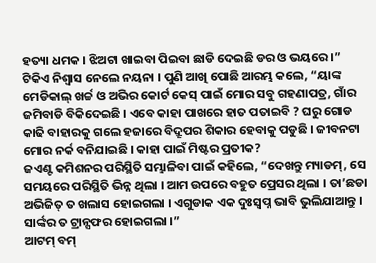ହତ୍ୟା ଧମକ । ଝିଅଟା ଖାଇବା ପିଇବା ଛାଡି ଦେଇଛି ଡର ଓ ଭୟରେ ।”
ଟିକିଏ ନିଶ୍ୱାସ ନେଲେ ନୟନା । ପୁଣି ଆଖି ପୋଛି ଆରମ୍ଭ କଲେ, “ୟାଙ୍କ ମେଡିକାଲ୍ ଖର୍ଚ୍ଚ ଓ ଅଭିର କୋର୍ଟ କେସ୍ ପାଇଁ ମୋର ସବୁ ଗହଣାପତ୍ର, ଗାଁର ଜମିବାଡି ବିକିଦେଇଛି । ଏବେ କାହା ପାଖରେ ହାତ ପତାଇବି ? ଘରୁ ଗୋଡ କାଢି ବାହାରକୁ ଗଲେ ହଜାରେ ବିଦ୍ରୂପର ଶିକାର ହେବାକୁ ପଡୁଛି । ଜୀବନଟା ମୋର ନର୍କ ବନିଯାଇଛି । କାହା ପାଇଁ ମିଷ୍ଟର ପ୍ରତୀକ?
ଜଏଣ୍ଟ କମିଶନର ପରିସ୍ଥିତି ସମ୍ଭାଳିବା ପାଇଁ କହିଲେ, “ଦେଖନ୍ତୁ ମ୍ୟାଡମ୍, ସେ ସମୟରେ ପରିସ୍ଥିତି ଭିନ୍ନ ଥିଲା । ଆମ ଉପରେ ବହୁତ ପ୍ରେସର ଥିଲା । ତା’ଛଡା ଅଭିଜିତ୍ ତ ଖଲାସ ହୋଇଗଲା । ଏଗୁଡାକ ଏକ ଦୁଃସ୍ୱପ୍ନ ଭାବି ଭୁଲିଯାଆନ୍ତୁ । ସାର୍ଙ୍କର ତ ଟ୍ରାନ୍ସଫର ହୋଇଗଲା ।”
ଆଟମ୍ ବମ୍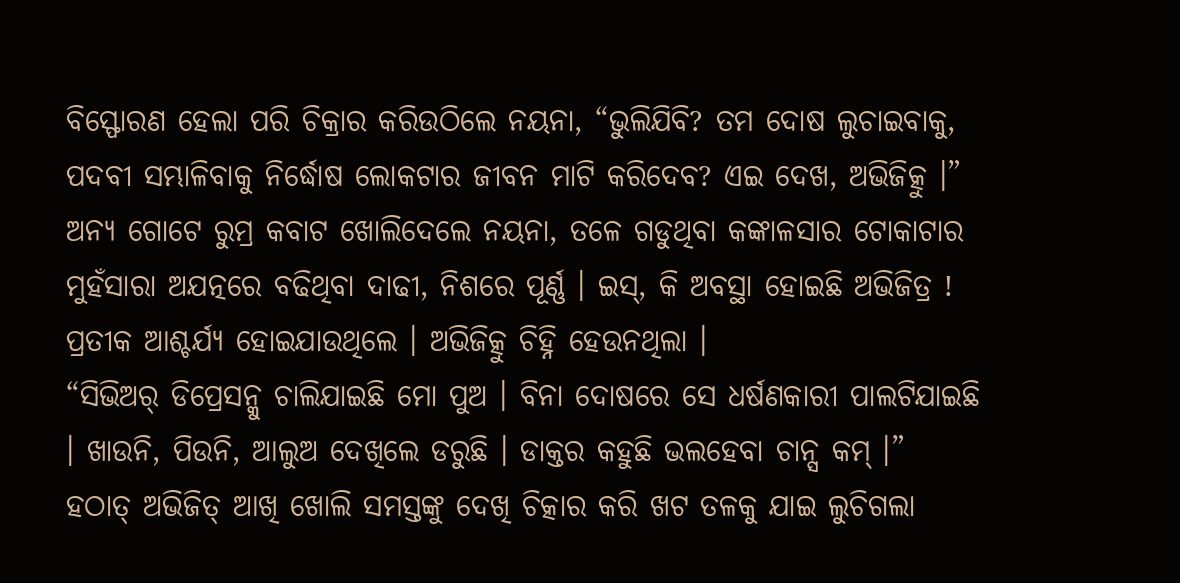ବିସ୍ଫୋରଣ ହେଲା ପରି ଚିକ୍ରାର କରିଉଠିଲେ ନୟନା, “ଭୁଲିଯିବି? ତମ ଦୋଷ ଲୁଚାଇବାକୁ, ପଦବୀ ସମ୍ଭାଳିବାକୁ ନିର୍ଦ୍ଧୋଷ ଲୋକଟାର ଜୀବନ ମାଟି କରିଦେବ? ଏଇ ଦେଖ, ଅଭିଜିତ୍କୁ ।”
ଅନ୍ୟ ଗୋଟେ ରୁମ୍ର କବାଟ ଖୋଲିଦେଲେ ନୟନା, ତଳେ ଗଡୁଥିବା କଙ୍କାଳସାର ଟୋକାଟାର ମୁହଁସାରା ଅଯତ୍ନରେ ବଢିଥିବା ଦାଢୀ, ନିଶରେ ପୂର୍ଣ୍ଣ । ଇସ୍, କି ଅବସ୍ଥା ହୋଇଛି ଅଭିଜିତ୍ର ! ପ୍ରତୀକ ଆଶ୍ଚର୍ଯ୍ୟ ହୋଇଯାଉଥିଲେ । ଅଭିଜିତ୍କୁ ଚିହ୍ନି ହେଉନଥିଲା ।
“ସିଭିଅର୍ ଡିପ୍ରେସନ୍କୁ ଚାଲିଯାଇଛି ମୋ ପୁଅ । ବିନା ଦୋଷରେ ସେ ଧର୍ଷଣକାରୀ ପାଲଟିଯାଇଛି । ଖାଉନି, ପିଉନି, ଆଲୁଅ ଦେଖିଲେ ଡରୁଛି । ଡାକ୍ତର କହୁଛି ଭଲହେବା ଚାନ୍ସ କମ୍ ।”
ହଠାତ୍ ଅଭିଜିତ୍ ଆଖି ଖୋଲି ସମସ୍ତଙ୍କୁ ଦେଖି ଚିତ୍କାର କରି ଖଟ ତଳକୁ ଯାଇ ଲୁଚିଗଲା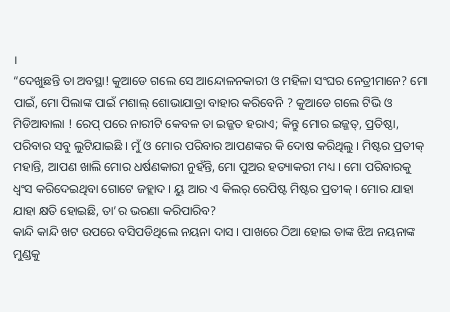।
“ଦେଖୁଛନ୍ତି ତା ଅବସ୍ଥା! କୁଆଡେ ଗଲେ ସେ ଆନ୍ଦୋଳନକାରୀ ଓ ମହିଳା ସଂଘର ନେତ୍ରୀମାନେ? ମୋ ପାଇଁ, ମୋ ପିଲାଙ୍କ ପାଇଁ ମଶାଲ୍ ଶୋଭାଯାତ୍ରା ବାହାର କରିବେନି ? କୁଆଡେ ଗଲେ ଟିଭି ଓ ମିଡିଆବାଲା ! ରେପ୍ ପରେ ନାରୀଟି କେବଳ ତା ଇଜ୍ଜତ ହରାଏ; କିନ୍ତୁ ମୋର ଇଜ୍ଜତ୍, ପ୍ରତିଷ୍ଠା, ପରିବାର ସବୁ ଲୁଟିଯାଇଛି । ମୁଁ ଓ ମୋର ପରିବାର ଆପଣଙ୍କର କି ଦୋଷ କରିଥିଲୁ । ମିଷ୍ଟର ପ୍ରତୀକ୍ ମହାନ୍ତି, ଆପଣ ଖାଲି ମୋର ଧର୍ଷଣକାରୀ ନୁହଁନ୍ତି, ମୋ ପୁଅର ହତ୍ୟାକରୀ ମଧ୍ୟ । ମୋ ପରିବାରକୁ ଧ୍ୱଂସ କରିଦେଇଥିବା ଗୋଟେ ଜହ୍ଲାଦ । ୟୁ ଆର ଏ କିଲର୍ ରେପିଷ୍ଟ ମିଷ୍ଟର ପ୍ରତୀକ୍ । ମୋର ଯାହା ଯାହା କ୍ଷତି ହୋଇଛି, ତା’ର ଭରଣା କରିପାରିବ?
କାନ୍ଦି କାନ୍ଦି ଖଟ ଉପରେ ବସିପଡିଥିଲେ ନୟନା ଦାସ । ପାଖରେ ଠିଆ ହୋଇ ତାଙ୍କ ଝିଅ ନୟନାଙ୍କ ମୁଣ୍ଡକୁ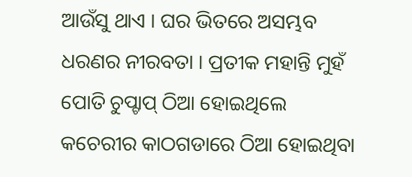ଆଉଁସୁ ଥାଏ । ଘର ଭିତରେ ଅସମ୍ଭବ ଧରଣର ନୀରବତା । ପ୍ରତୀକ ମହାନ୍ତି ମୁହଁ ପୋତି ଚୁପ୍ଚାପ୍ ଠିଆ ହୋଇଥିଲେ କଚେରୀର କାଠଗଡାରେ ଠିଆ ହୋଇଥିବା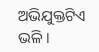ଅଭିଯୁକ୍ତଟିଏ ଭଳି ।